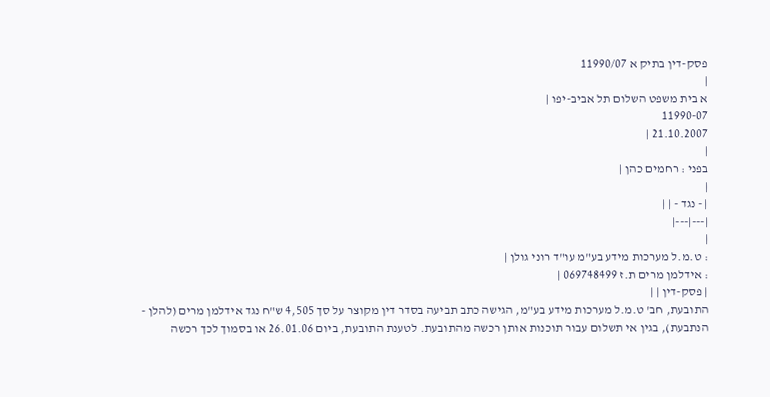פסק-דין בתיק א 11990/07
|
א בית משפט השלום תל אביב-יפו |
11990-07
21.10.2007 |
|
בפני : רחמים כהן |
|
| - נגד - | |
|---|---|
|
: ט.מ.ל מערכות מידע בע"מ עו"ד רוני גולן |
: אידלמן מרים ת.ז 069748499 |
| פסק-דין | |
התובעת, חב' ט.מ.ל מערכות מידע בע"מ, הגישה כתב תביעה בסדר דין מקוצר על סך 4,505 ש"ח נגד אידלמן מרים (להלן - הנתבעת), בגין אי תשלום עבור תוכנות אותן רכשה מהתובעת. לטענת התובעת, ביום 26.01.06 או בסמוך לכך רכשה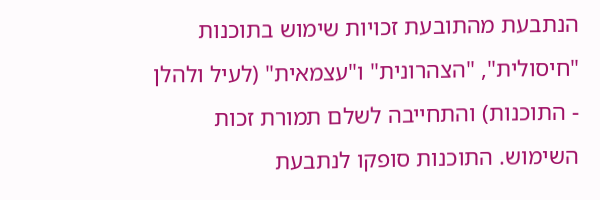הנתבעת מהתובעת זכויות שימוש בתוכנות "חיסולית", "הצהרונית" ו"עצמאית" (לעיל ולהלן - התוכנות) והתחייבה לשלם תמורת זכות השימוש. התוכנות סופקו לנתבעת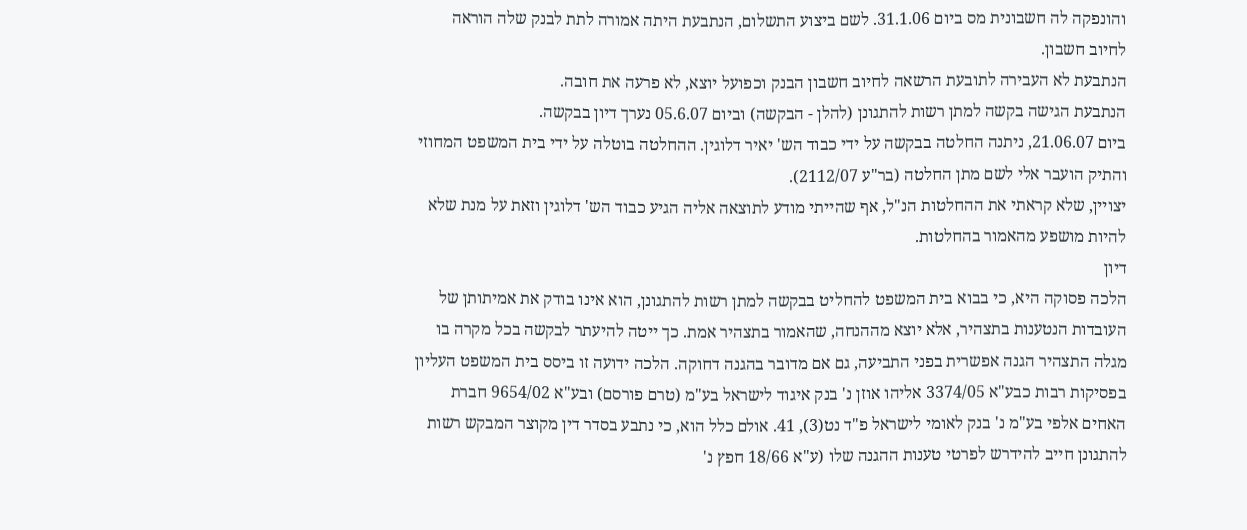והונפקה לה חשבונית מס ביום 31.1.06. לשם ביצוע התשלום, הנתבעת היתה אמורה לתת לבנק שלה הוראה לחיוב חשבון.
הנתבעת לא העבירה לתובעת הרשאה לחיוב חשבון הבנק וכפועל יוצא, לא פרעה את חובה.
הנתבעת הגישה בקשה למתן רשות להתגונן (להלן - הבקשה) וביום 05.6.07 נערך דיון בבקשה.
ביום 21.06.07, ניתנה החלטה בבקשה על ידי כבוד הש' יאיר דלוגין. ההחלטה בוטלה על ידי בית המשפט המחוזי והתיק הועבר אלי לשם מתן החלטה (בר"ע 2112/07).
יצויין, שלא קראתי את ההחלטות הנ"ל, אף שהייתי מודע לתוצאה אליה הגיע כבוד הש' דלוגין וזאת על מנת שלא להיות מושפע מהאמור בהחלטות.
דיון
הלכה פסוקה היא, כי בבוא בית המשפט להחליט בבקשה למתן רשות להתגונן, הוא אינו בודק את אמיתותן של העובדות הנטענות בתצהיר, אלא יוצא מההנחה, שהאמור בתצהיר אמת. כך ייטה להיעתר לבקשה בכל מקרה בו מגלה התצהיר הגנה אפשרית בפני התביעה, גם אם מדובר בהגנה דחוקה. הלכה ידועה זו ביסס בית המשפט העליון בפסיקות רבות כבע"א 3374/05 אליהו אוזן נ' בנק איגוד לישראל בע"מ (טרם פורסם) ובע"א 9654/02 חברת האחים אלפי בע"מ נ' בנק לאומי לישראל פ"ד נט(3), 41. אולם כלל הוא, כי נתבע בסדר דין מקוצר המבקש רשות להתגונן חייב להידרש לפרטי טענות ההגנה שלו (ע"א 18/66 חפץ נ'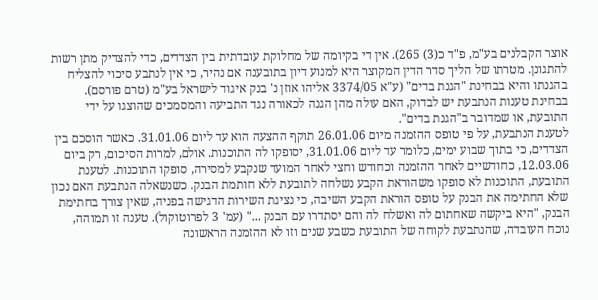אוצר הקבלנים בע"מ, פ"ד כ(3) 265). אין די בקיומה של מחלוקת עובדתית בין הצדדים, כדי להצדיק מתן רשות להתגונן. מטרתו של הליך סדר הדין המקוצר היא למנוע דיון בתובענה אם נהיר, כי אין לנתבע סיכוי להצליח בהגנתו והיא בבחינת "הגנת בדים" (ע"א 3374/05 אליהו אוזן נ' בנק איגוד לישראל בע"מ (טרם פורסם).
בבחינת טענות הנתבעת יש לבדוק, האם עולה מהן הגנה לכאורה נגד התביעה והמסמכים שהוצגו על ידי התובעת, או שמדובר ב"הגנת בדים".
לטענת הנתבעת, על פי טופס ההזמנה מיום 26.01.06 תוקף ההצעה הוא עד ליום 31.01.06. כאשר הוסכם בין הצדדים, כי בתוך שבוע ימים, כלומר עד ליום 31.01.06, יסופקו לה התוכנות. אולם, למרות הסיכום, רק ביום 12.03.06, כחודשיים לאחר ההזמנה וכחודש וחצי לאחר המועד שנקבע למסירה, סופקו התוכנות. לטענת התובעת, התוכנות לא סופקו משהוראת הקבע נשלחה לתובעת ללא חותמת הבנק. כשנשאלה הנתבעת האם נכון שלא החתימה את הבנק על טופס הוראת הקבע השיבה, כי נציגת השירות הדגישה בפניה, שאין צורך בחתימת הבנק, "היא ביקשה שאחתום לה ואשלח לה והם יסתדרו עם הבנק ..." (עמ' 3 לפרוטוקול). טענה זו תמוהה, נוכח העובדה, שהנתבעת לקוחה של התובעת כשבע שנים וזו לא ההזמנה הראשונה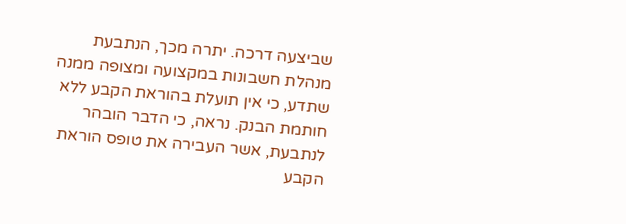שביצעה דרכה. יתרה מכך, הנתבעת מנהלת חשבונות במקצועה ומצופה ממנה שתדע, כי אין תועלת בהוראת הקבע ללא חותמת הבנק. נראה, כי הדבר הובהר לנתבעת, אשר העבירה את טופס הוראת הקבע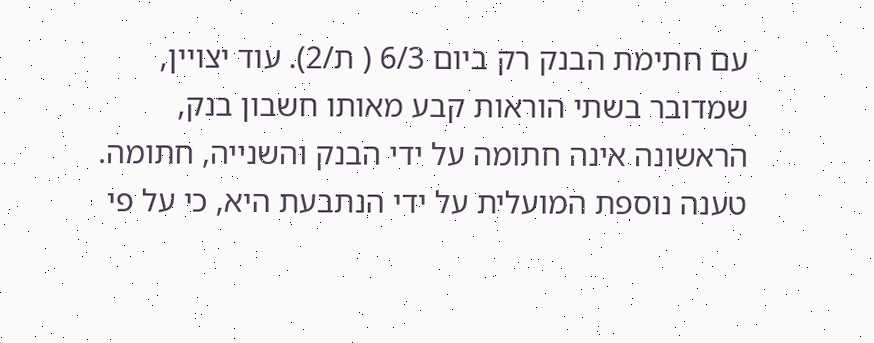עם חתימת הבנק רק ביום 6/3 ( ת/2). עוד יצויין, שמדובר בשתי הוראות קבע מאותו חשבון בנק, הראשונה אינה חתומה על ידי הבנק והשנייה, חתומה.
טענה נוספת המועלית על ידי הנתבעת היא, כי על פי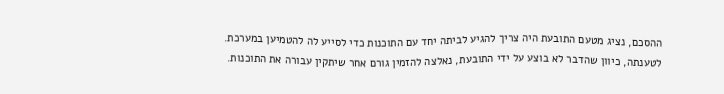ההסכם, נציג מטעם התובעת היה צריך להגיע לביתה יחד עם התוכנות כדי לסייע לה להטמיען במערכת. לטענתה, כיוון שהדבר לא בוצע על ידי התובעת, נאלצה להזמין גורם אחר שיתקין עבורה את התוכנות.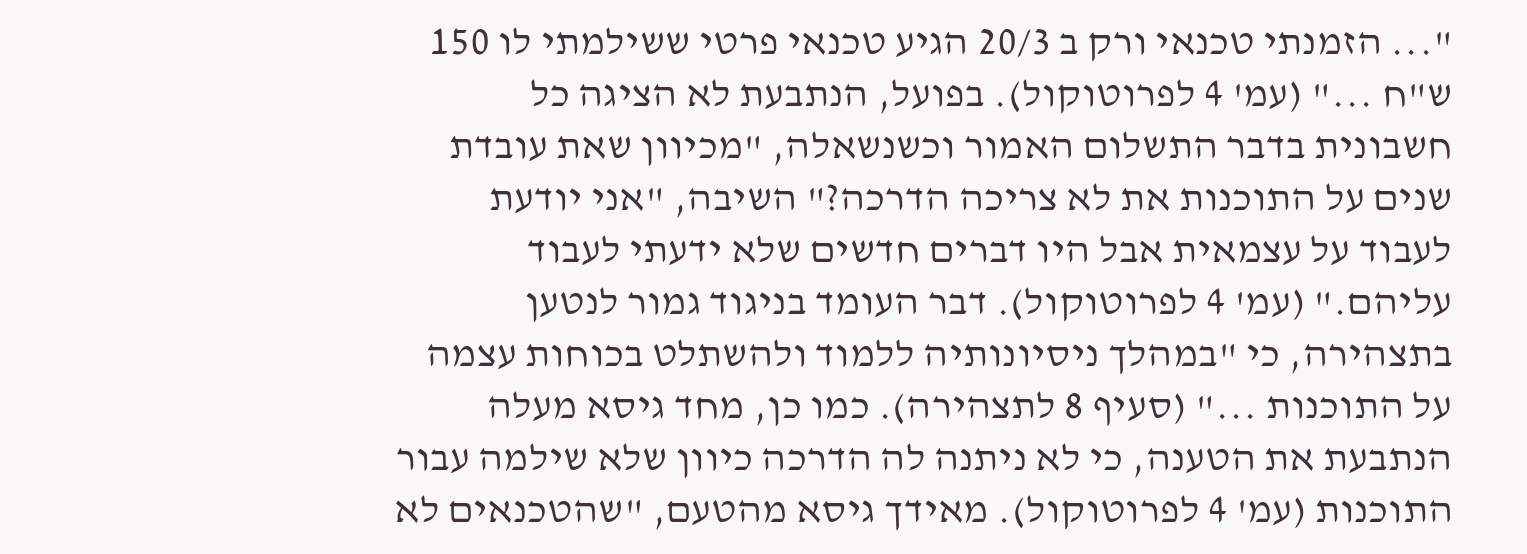"... הזמנתי טכנאי ורק ב 20/3 הגיע טכנאי פרטי ששילמתי לו 150 ש"ח ..." (עמ' 4 לפרוטוקול). בפועל, הנתבעת לא הציגה כל חשבונית בדבר התשלום האמור וכשנשאלה, "מכיוון שאת עובדת שנים על התוכנות את לא צריכה הדרכה?" השיבה, "אני יודעת לעבוד על עצמאית אבל היו דברים חדשים שלא ידעתי לעבוד עליהם." (עמ' 4 לפרוטוקול). דבר העומד בניגוד גמור לנטען בתצהירה, כי "במהלך ניסיונותיה ללמוד ולהשתלט בכוחות עצמה על התוכנות ..." (סעיף 8 לתצהירה). כמו כן, מחד גיסא מעלה הנתבעת את הטענה, כי לא ניתנה לה הדרכה כיוון שלא שילמה עבור התוכנות (עמ' 4 לפרוטוקול). מאידך גיסא מהטעם, "שהטכנאים לא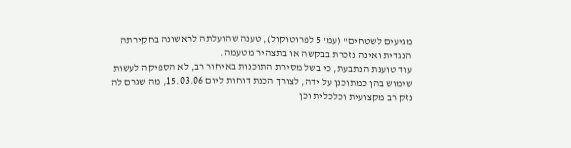מגיעים לשטחים" (עמ' 5 לפרוטוקול), טענה שהועלתה לראשונה בחקירתה הנגדית ואינה נזכרת בבקשה או בתצהיר מטעמה.
עוד טוענת הנתבעת, כי בשל מסירת התוכנות באיחור רב, לא הספיקה לעשות שימוש בהן כמתוכנן על ידה, לצורך הכנת דוחות ליום 15.03.06, מה שגרם לה נזק רב מקצועית וכלכלית וכן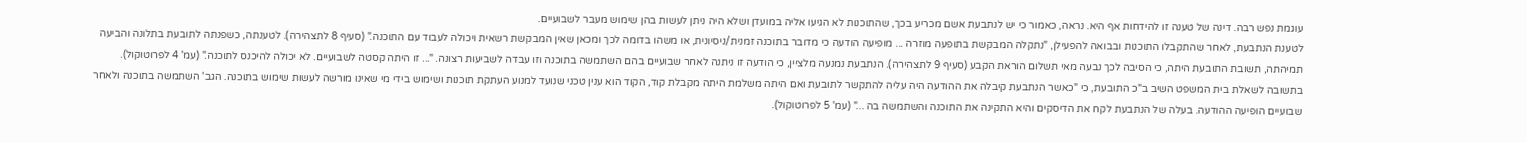עוגמת נפש רבה. דינה של טענה זו להידחות אף היא. נראה, כאמור כי יש לנתבעת אשם מכריע בכך, שהתוכנות לא הגיעו אליה במועדן ושלא היה ניתן לעשות בהן שימוש מעבר לשבועיים.
לטענת הנתבעת, לאחר שהתקבלו התוכנות ובבואה להפעילן, "נתקלה המבקשת בתופעה מוזרה ... מופיעה הודעה כי מדובר בתוכנה זמנית/ניסיונית, או משהו בדומה לכך ומכאן שאין המבקשת רשאית ויכולה לעבוד עם התוכנה." (סעיף 8 לתצהירה). לטענתה, כשפנתה לתובעת בתלונה והביעה תמיהתה, תשובת התובעת היתה, כי הסיבה לכך נבעה מאי תשלום הוראת הקבע (סעיף 9 לתצהירה). הנתבעת נמנעה מלציין, כי הודעה זו ניתנה לאחר שבועיים בהם השתמשה בתוכנה וזו עבדה לשביעות רצונה. "... זו היתה קסטה לשבועיים. לא יכולה להיכנס לתוכנה." (עמ' 4 לפרוטוקול). בתשובה לשאלת בית המשפט השיב ב"כ התובעת, כי "כאשר הנתבעת קיבלה את ההודעה היה עליה להתקשר לתובעת ואם היתה משלמת היתה מקבלת קוד, הקוד הוא ענין טכני שנועד למנוע העתקת תוכנות ושימוש בידי מי שאינו מורשה לעשות שימוש בתוכנה. הגב' השתמשה בתוכנה ולאחר שבועיים הופיעה ההודעה. בעלה של הנתבעת לקח את הדיסקים והיא התקינה את התוכנה והשתמשה בה ..." (עמ' 5 לפרוטוקול).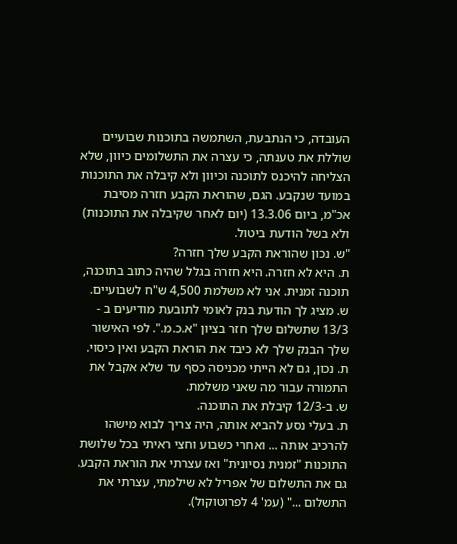העובדה, כי הנתבעת, השתמשה בתוכנות שבועיים שוללת את טענתה, כי עצרה את התשלומים כיוון, שלא הצליחה להיכנס לתוכנה וכיוון ולא קיבלה את התוכנות במועד שנקבע. הגם, שהוראת הקבע חזרה מסיבת אכ"מ, ביום 13.3.06 (יום לאחר שקיבלה את התוכנות) ולא בשל הודעת ביטול.
"ש. נכון שהוראת הקבע שלך חזרה?
ת. היא לא חזרה. היא חזרה בגלל שהיה כתוב בתוכנה, תוכנה זמנית. אני לא משלמת 4,500 ש"ח לשבועיים.
ש. מציג לך הודעת בנק לאומי לתובעת מודיעים ב - 13/3 שתשלום שלך חזר בציון "א.כ.מ.". לפי האישור שלך הבנק שלך לא כיבד את הוראת הקבע ואין כיסוי.
ת. נכון, גם לא הייתי מכניסה כסף עד שלא אקבל את התמורה עבור מה שאני משלמת.
ש. ב-12/3 קיבלת את התוכנה.
ת. בעלי נסע להביא אותה, היה צריך לבוא מישהו להרכיב אותה ... ואחרי כשבוע וחצי ראיתי בכל שלושת התוכנות "זמנית נסיונית" ואז עצרתי את הוראת הקבע. גם את התשלום של אפריל לא שילמתי, עצרתי את התשלום ..." (עמ' 4 לפרוטוקול).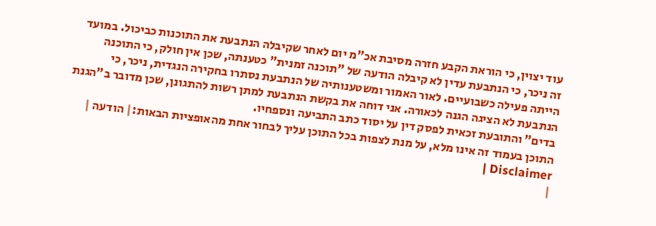עוד יצוין, כי הוראת הקבע חזרה מסיבת אכ"מ יום לאחר שקיבלה הנתבעת את התוכנות כביכול. במועד זה ניכר, כי הנתבעת עדין לא קיבלה הודעה של "תוכנה זמנית" כטענתה, שכן אין חולק, כי התוכנה הייתה פעילה כשבועיים. לאור האמור ומשטענותיה של הנתבעת נסתרו בחקירה הנגדית, ניכר, כי הנתבעת לא הציגה הגנה לכאורה. אני דוחה את בקשת הנתבעת למתן רשות להתגונן, שכן מדובר ב"הגנת בדים" והתובעת זכאית לפסק דין על יסוד כתב התביעה ונספחיו.
התוכן בעמוד זה אינו מלא, על מנת לצפות בכל התוכן עליך לבחור אחת מהאופציות הבאות:| הודעה | Disclaimer |
|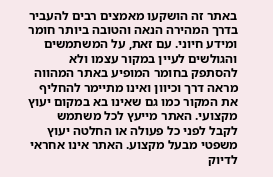באתר זה הושקעו מאמצים רבים להעביר בדרך המהירה הנאה והטובה ביותר חומר ומידע חיוני. עם זאת, על המשתמשים והגולשים לעיין במקור עצמו ולא להסתפק בחומר המופיע באתר המהווה מראה דרך וכיוון ואינו מתיימר להחליף את המקור כמו גם שאינו בא במקום יעוץ מקצועי. האתר מייעץ לכל משתמש לקבל לפני כל פעולה או החלטה יעוץ משפטי מבעל מקצוע. האתר אינו אחראי לדיוק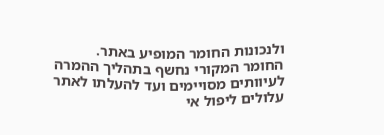ולנכונות החומר המופיע באתר. החומר המקורי נחשף בתהליך ההמרה לעיוותים מסויימים ועד להעלתו לאתר עלולים ליפול אי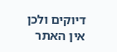דיוקים ולכן אין האתר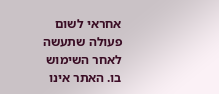אחראי לשום פעולה שתעשה לאחר השימוש בו. האתר אינו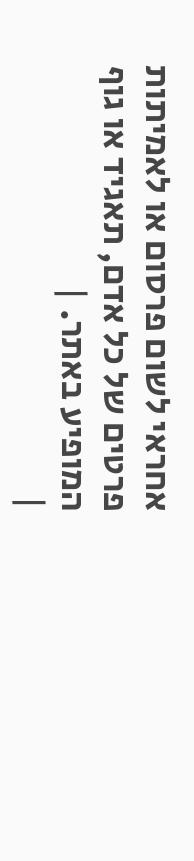אחראי לשום פרסום או לאמיתות פרטים של כל אדם, תאגיד או גוף המופיע באתר. |
|